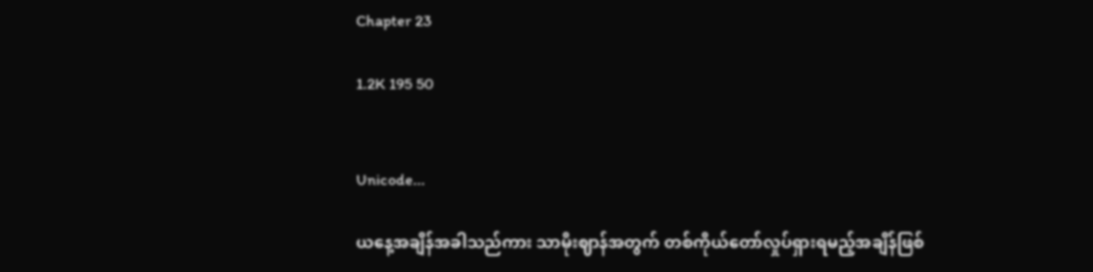Chapter 23

1.2K 195 50


Unicode...

ယနေ့အချိန်အခါသည်ကား သာမိုးဈာန်အတွက် တစ်ကိုယ်တော်လှုပ်ရှားရမည့်အချိန်ဖြစ်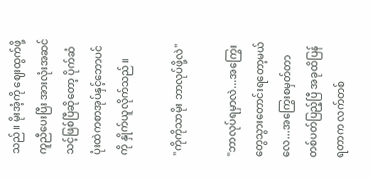သည်။ မိုးအံ့ကို ဈေးထွက်ဖို့ကူညီပေးပြီး အားလုံးအဆင်သင့်ဖြစ်ပြီဆိုတော့ ပိုက်ဆံပုံးထဲကစာအုပ်နှင့်ဘောပင်ကို နှိုက်ယူလိုက်သည်။

"ကိုကိုသာမိုး ဘာလုပ်ဖို့လဲ"

"ဘာလုပ်ရမှာလဲ...အကြွေးတွေသွားတောင်းရတော့မယ်လေ...အကြွေးစမှတ်တာ တစ်ပတ်ပြည့်ပြီ အခုထိပြန်ရတာက လက်တစ်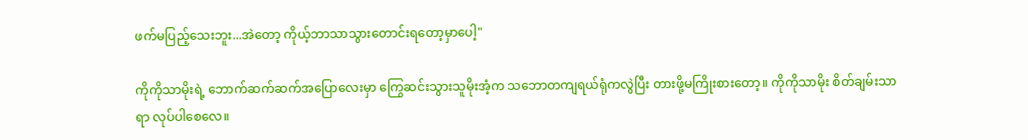ဖက်မပြည့်သေးဘူး...အဲတော့ ကိုယ့်ဘာသာသွားတောင်းရတော့မှာပေါ့"

ကိုကိုသာမိုးရဲ့ ဘောက်ဆက်ဆက်အပြောလေးမှာ ကြွေဆင်းသွားသူမိုးအံ့က သဘောတကျရယ်ရုံကလွဲပြီး တားဖို့မကြိုးစားတော့။ ကိုကိုသာမိုး စိတ်ချမ်းသာရာ လုပ်ပါစေလေ။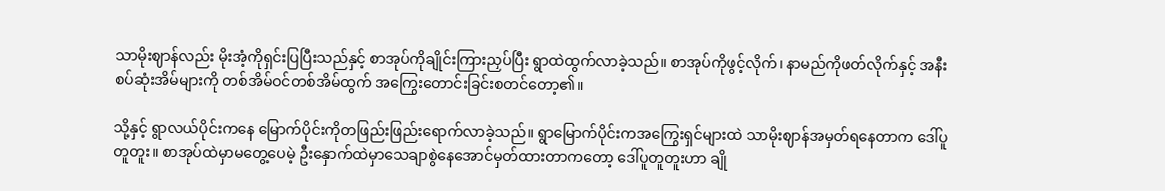သာမိုးဈာန်လည်း မိုးအံ့ကိုရှင်းပြပြီးသည်နှင့် စာအုပ်ကိုချိုင်းကြားညှပ်ပြီး ရွာထဲထွက်လာခဲ့သည်။ စာအုပ်ကိုဖွင့်လိုက်၊ နာမည်ကိုဖတ်လိုက်နှင့် အနီးစပ်ဆုံးအိမ်များကို တစ်အိမ်ဝင်တစ်အိမ်ထွက် အကြွေးတောင်းခြင်းစတင်တော့၏။

သို့နှင့် ရွာလယ်ပိုင်းကနေ မြောက်ပိုင်းကိုတဖြည်းဖြည်းရောက်လာခဲ့သည်။ ရွာမြောက်ပိုင်းကအကြွေးရှင်များထဲ သာမိုးဈာန်အမှတ်ရနေတာက ဒေါ်ပူတူတူး။ စာအုပ်ထဲမှာမတွေ့ပေမဲ့ ဦးနှောက်ထဲမှာသေချာစွဲနေအောင်မှတ်ထားတာကတော့ ဒေါ်ပူတူတူးဟာ ချို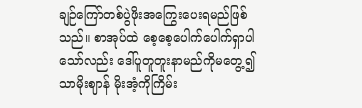ချဉ်ကြော်တစ်ပွဲဖိုးအကြွေးပေးရမည်ဖြစ်သည်။ စာအုပ်ထဲ စေ့စေ့ပေါက်ပေါက်ရှာပါသော်လည်း ဒေါ်ပူတူတူးနာမည်ကိုမတွေ့၍ သာမိုးဈာန် မိုးအံ့ကိုကြိမ်း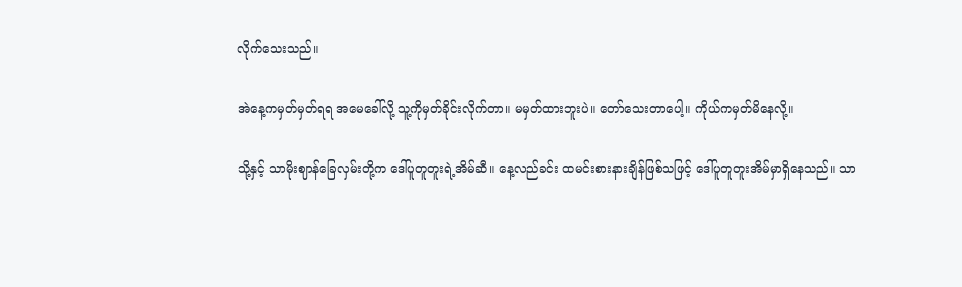လိုက်သေးသည်။

အဲနေ့ကမှတ်မှတ်ရရ အမေခေါ်လို့ သူ့ကိုမှတ်ခိုင်းလိုက်တာ။ မမှတ်ထားဘူးပဲ။ တော်သေးတာပေါ့။ ကိုယ်ကမှတ်မိနေလို့။

သို့နှင့် သာမိုးဈာန်ခြေလှမ်းတို့က ဒေါ်ပူတူတူးရဲ့အိမ်ဆီ။ နေ့လည်ခင်း ထမင်းစားနားချိန်ဖြစ်သဖြင့် ဒေါ်ပူတူတူးအိမ်မှာရှိနေသည်။ သာ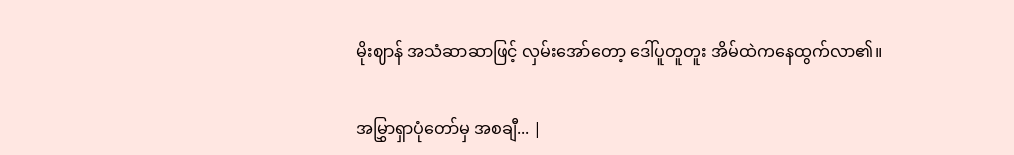မိုးဈာန် အသံဆာဆာဖြင့် လှမ်းအော်တော့ ဒေါ်ပူတူတူး အိမ်ထဲကနေထွက်လာ၏။

အမြွှာရှာပုံတော်မှ အစချီ... |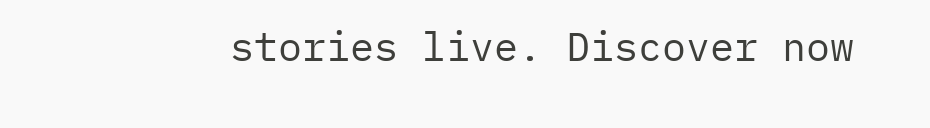stories live. Discover now